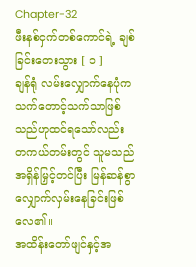Chapter-32
ဖီးနစ်ငှက်တစ်ကောင်ရဲ့ ချစ်ခြင်းတေးသွား [ ၁ ]
ချန်ရုံ လမ်းလျှောက်နေပုံက သက်တောင့်သက်သာဖြစ်သည်ဟုထင်ရသော်လည်း တကယ်တမ်းတွင် သူမသည် အရှိန်မြှင့်တင်ပြီး မြန်ဆန်စွာလျှောက်လှမ်းနေခြင်းဖြစ်လေ၏။
အထိန်းတော်ဖျင်နှင့်အ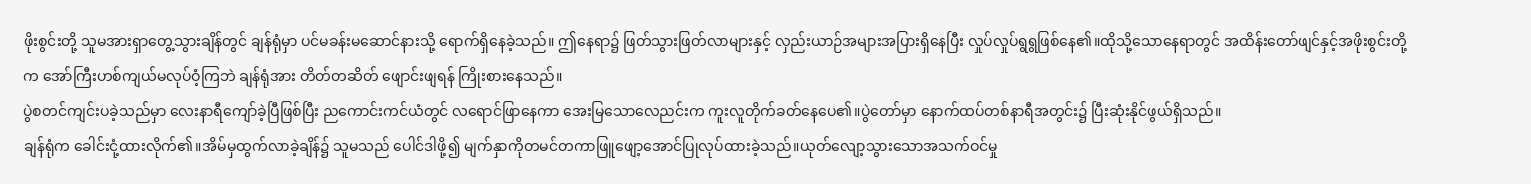ဖိုးစွင်းတို့ သူမအားရှာတွေ့သွားချိန်တွင် ချန်ရုံမှာ ပင်မခန်းမဆောင်နားသို့ ရောက်ရှိနေခဲ့သည်။ ဤနေရာ၌ ဖြတ်သွားဖြတ်လာများနှင့် လှည်းယာဉ်အများအပြားရှိနေပြီး လှုပ်လှုပ်ရွရွဖြစ်နေ၏။ထိုသို့သောနေရာတွင် အထိန်းတော်ဖျင်နှင့်အဖိုးစွင်းတို့က အော်ကြီးဟစ်ကျယ်မလုပ်ဝံ့ကြဘဲ ချန်ရုံအား တိတ်တဆိတ် ဖျောင်းဖျရန် ကြိုးစားနေသည်။
ပွဲစတင်ကျင်းပခဲ့သည်မှာ လေးနာရီကျော်ခဲ့ပြီဖြစ်ပြီး ညကောင်းကင်ယံတွင် လရောင်ဖြာနေကာ အေးမြသောလေညင်းက ကူးလူတိုက်ခတ်နေပေ၏။ပွဲတော်မှာ နောက်ထပ်တစ်နာရီအတွင်း၌ ပြီးဆုံးနိုင်ဖွယ်ရှိသည်။
ချန်ရုံက ခေါင်းငုံ့ထားလိုက်၏။အိမ်မှထွက်လာခဲ့ချိန်၌ သူမသည် ပေါင်ဒါဖို့၍ မျက်နှာကိုတမင်တကာဖြူဖျော့အောင်ပြုလုပ်ထားခဲ့သည်။ယုတ်လျော့သွားသောအသက်ဝင်မှု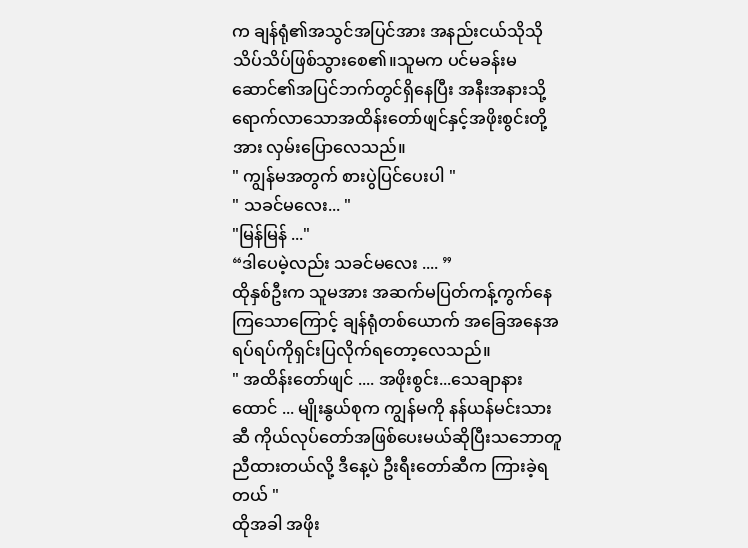က ချန်ရုံ၏အသွင်အပြင်အား အနည်းငယ်သိုသိုသိပ်သိပ်ဖြစ်သွားစေ၏။သူမက ပင်မခန်းမဆောင်၏အပြင်ဘက်တွင်ရှိနေပြီး အနီးအနားသို့ရောက်လာသောအထိန်းတော်ဖျင်နှင့်အဖိုးစွင်းတို့အား လှမ်းပြောလေသည်။
" ကျွန်မအတွက် စားပွဲပြင်ပေးပါ "
" သခင်မလေး... "
"မြန်မြန် ..."
“ဒါပေမဲ့လည်း သခင်မလေး .... ”
ထိုနှစ်ဦးက သူမအား အဆက်မပြတ်ကန့်ကွက်နေကြသောကြောင့် ချန်ရုံတစ်ယောက် အခြေအနေအရပ်ရပ်ကိုရှင်းပြလိုက်ရတော့လေသည်။
" အထိန်းတော်ဖျင် .... အဖိုးစွင်း...သေချာနားထောင် ... မျိုးနွယ်စုက ကျွန်မကို နန်ယန်မင်းသားဆီ ကိုယ်လုပ်တော်အဖြစ်ပေးမယ်ဆိုပြီးသဘောတူညီထားတယ်လို့ ဒီနေ့ပဲ ဦးရီးတော်ဆီက ကြားခဲ့ရတယ် "
ထိုအခါ အဖိုး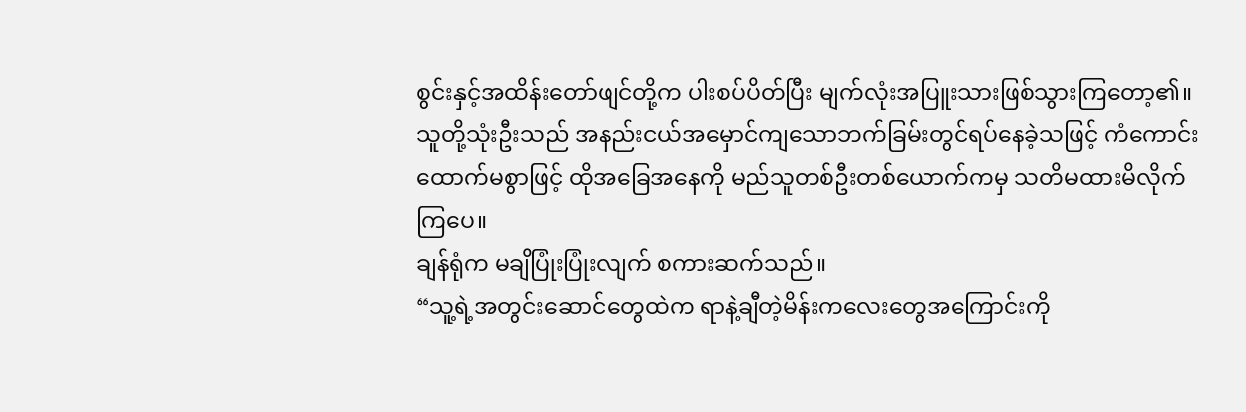စွင်းနှင့်အထိန်းတော်ဖျင်တို့က ပါးစပ်ပိတ်ပြီး မျက်လုံးအပြူးသားဖြစ်သွားကြတော့၏။
သူတို့သုံးဦးသည် အနည်းငယ်အမှောင်ကျသောဘက်ခြမ်းတွင်ရပ်နေခဲ့သဖြင့် ကံကောင်းထောက်မစွာဖြင့် ထိုအခြေအနေကို မည်သူတစ်ဦးတစ်ယောက်ကမှ သတိမထားမိလိုက်ကြပေ။
ချန်ရုံက မချိပြုံးပြုံးလျက် စကားဆက်သည်။
“သူ့ရဲ့အတွင်းဆောင်တွေထဲက ရာနဲ့ချီတဲ့မိန်းကလေးတွေအကြောင်းကို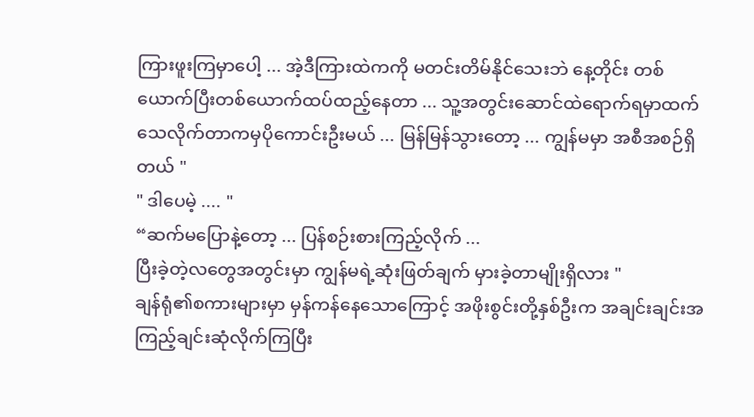ကြားဖူးကြမှာပေါ့ ... အဲ့ဒီကြားထဲကကို မတင်းတိမ်နိုင်သေးဘဲ နေ့တိုင်း တစ်ယောက်ပြီးတစ်ယောက်ထပ်ထည့်နေတာ ... သူ့အတွင်းဆောင်ထဲရောက်ရမှာထက် သေလိုက်တာကမှပိုကောင်းဦးမယ် ... မြန်မြန်သွားတော့ ... ကျွန်မမှာ အစီအစဉ်ရှိတယ် "
" ဒါပေမဲ့ .... "
“ဆက်မပြောနဲ့တော့ ... ပြန်စဉ်းစားကြည့်လိုက် ...
ပြီးခဲ့တဲ့လတွေအတွင်းမှာ ကျွန်မရဲ့ဆုံးဖြတ်ချက် မှားခဲ့တာမျိုးရှိလား "
ချန်ရုံ၏စကားများမှာ မှန်ကန်နေသောကြောင့် အဖိုးစွင်းတို့နှစ်ဦးက အချင်းချင်းအကြည့်ချင်းဆုံလိုက်ကြပြီး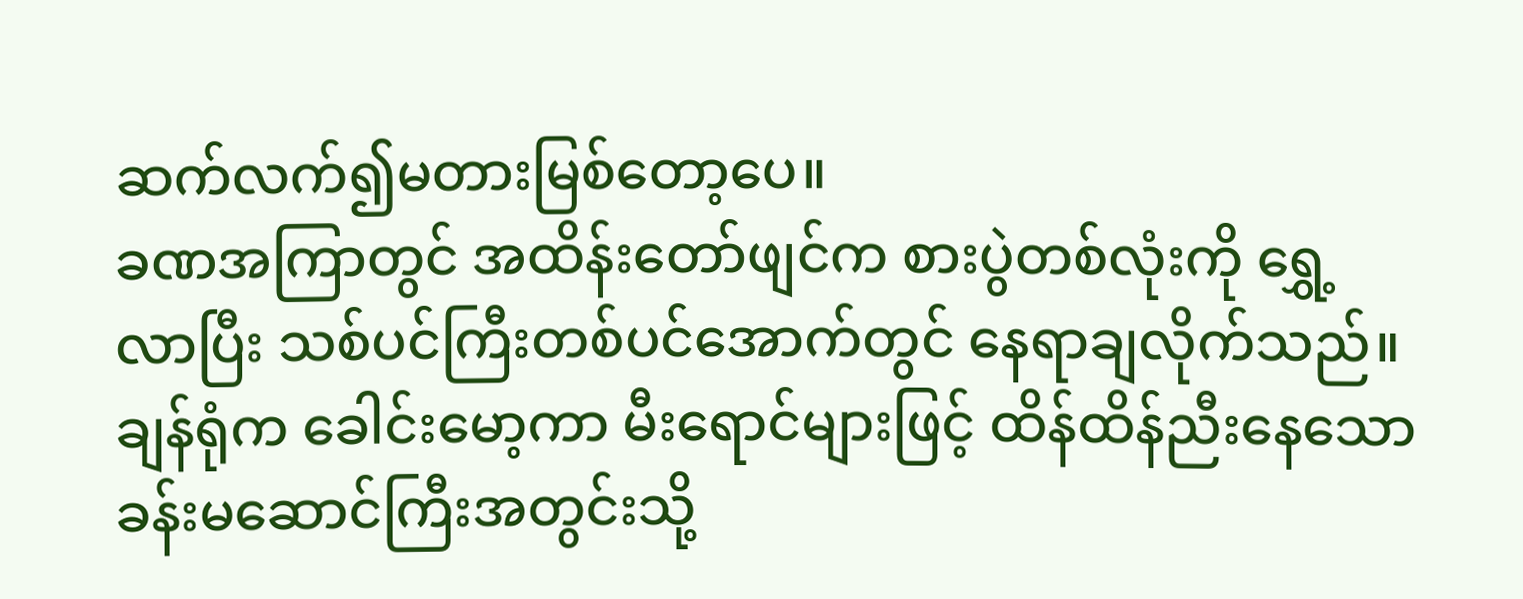ဆက်လက်၍မတားမြစ်တော့ပေ။
ခဏအကြာတွင် အထိန်းတော်ဖျင်က စားပွဲတစ်လုံးကို ရွှေ့လာပြီး သစ်ပင်ကြီးတစ်ပင်အောက်တွင် နေရာချလိုက်သည်။
ချန်ရုံက ခေါင်းမော့ကာ မီးရောင်များဖြင့် ထိန်ထိန်ညီးနေသောခန်းမဆောင်ကြီးအတွင်းသို့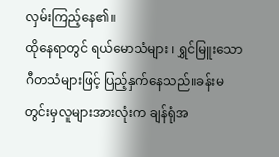လှမ်းကြည့်နေ၏။
ထိုနေရာတွင် ရယ်မောသံများ ၊ ရွှင်မြူးသော ဂီတသံများဖြင့် ပြည့်နှက်နေသည်။ခန်းမတွင်းမှလူများအားလုံးက ချန်ရုံအ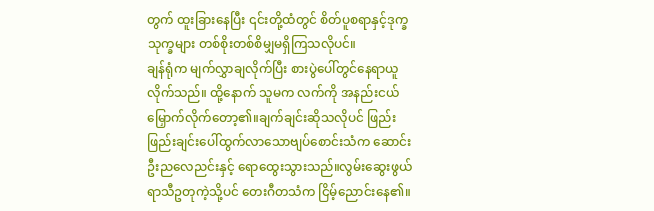တွက် ထူးခြားနေပြီး ၎င်းတို့ထံတွင် စိတ်ပူစရာနှင့်ဒုက္ခသုက္ခများ တစ်စိုးတစ်စိမျှမရှိကြသလိုပင်။
ချန်ရုံက မျက်လွှာချလိုက်ပြီး စားပွဲပေါ်တွင်နေရာယူလိုက်သည်။ ထို့နောက် သူမက လက်ကို အနည်းငယ် မြှောက်လိုက်တော့၏။ချက်ချင်းဆိုသလိုပင် ဖြည်းဖြည်းချင်းပေါ်ထွက်လာသောဗျပ်စောင်းသံက ဆောင်းဦးညလေညင်းနှင့် ရောထွေးသွားသည်။လွမ်းဆွေးဖွယ်ရာသီဥတုကဲ့သို့ပင် တေးဂီတသံက ငြိမ့်ညောင်းနေ၏။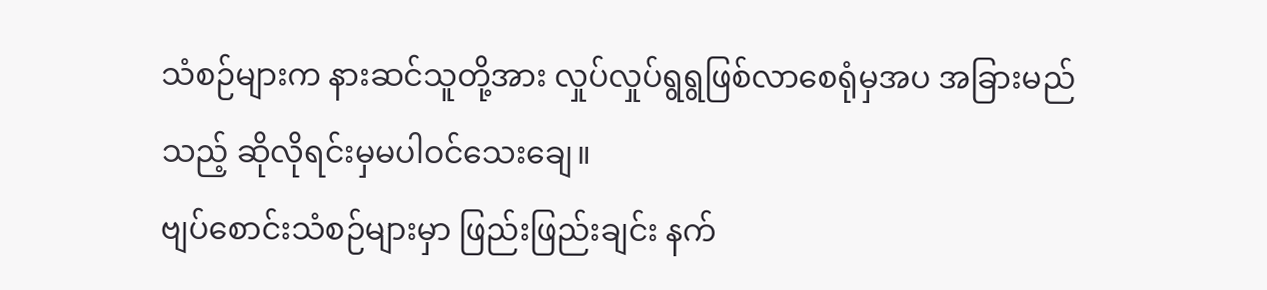သံစဉ်များက နားဆင်သူတို့အား လှုပ်လှုပ်ရွရွဖြစ်လာစေရုံမှအပ အခြားမည်သည့် ဆိုလိုရင်းမှမပါဝင်သေးချေ။
ဗျပ်စောင်းသံစဉ်များမှာ ဖြည်းဖြည်းချင်း နက်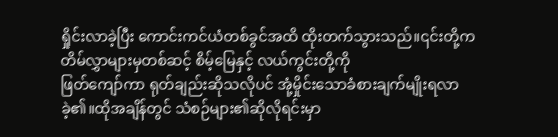ရှိုင်းလာခဲ့ပြီး ကောင်းကင်ယံတစ်ခွင်အထိ ထိုးတက်သွားသည်။၎င်းတို့က တိမ်လွှာများမှတစ်ဆင့် စိမ့်မြေနှင့် လယ်ကွင်းတို့ကို
ဖြတ်ကျော်ကာ ရုတ်ချည်းဆိုသလိုပင် အုံ့မှိုင်းသောခံစားချက်မျိုးရလာခဲ့၏။ထိုအချိန်တွင် သံစဉ်များ၏ဆိုလိုရင်းမှာ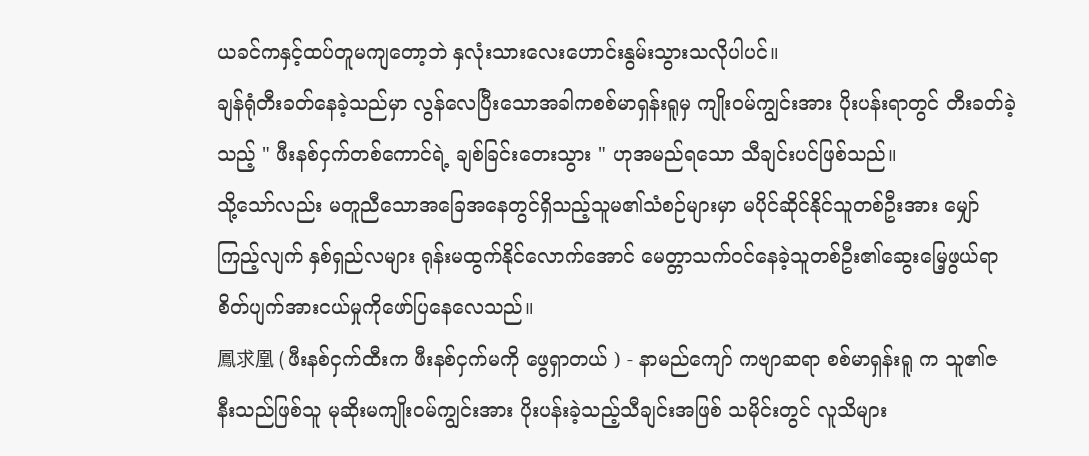ယခင်ကနှင့်ထပ်တူမကျတော့ဘဲ နှလုံးသားလေးဟောင်းနွမ်းသွားသလိုပါပင်။
ချန်ရုံတီးခတ်နေခဲ့သည်မှာ လွန်လေပြီးသောအခါကစစ်မာရှန်းရူမှ ကျိုးဝမ်ကျွင်းအား ပိုးပန်းရာတွင် တီးခတ်ခဲ့သည့် " ဖီးနစ်ငှက်တစ်ကောင်ရဲ့ ချစ်ခြင်းတေးသွား " ဟုအမည်ရသော သီချင်းပင်ဖြစ်သည်။
သို့သော်လည်း မတူညီသောအခြေအနေတွင်ရှိသည့်သူမ၏သံစဉ်များမှာ မပိုင်ဆိုင်နိုင်သူတစ်ဦးအား မျှော်ကြည့်လျက် နှစ်ရှည်လများ ရုန်းမထွက်နိုင်လောက်အောင် မေတ္တာသက်ဝင်နေခဲ့သူတစ်ဦး၏ဆွေးမြေ့ဖွယ်ရာ စိတ်ပျက်အားငယ်မှုကိုဖော်ပြနေလေသည်။
鳳求凰 ( ဖီးနစ်ငှက်ထီးက ဖီးနစ်ငှက်မကို ဖွေရှာတယ် ) - နာမည်ကျော် ကဗျာဆရာ စစ်မာရှန်းရူ က သူ၏ဇနီးသည်ဖြစ်သူ မုဆိုးမကျိုးဝမ်ကျွင်းအား ပိုးပန်းခဲ့သည့်သီချင်းအဖြစ် သမိုင်းတွင် လူသိများ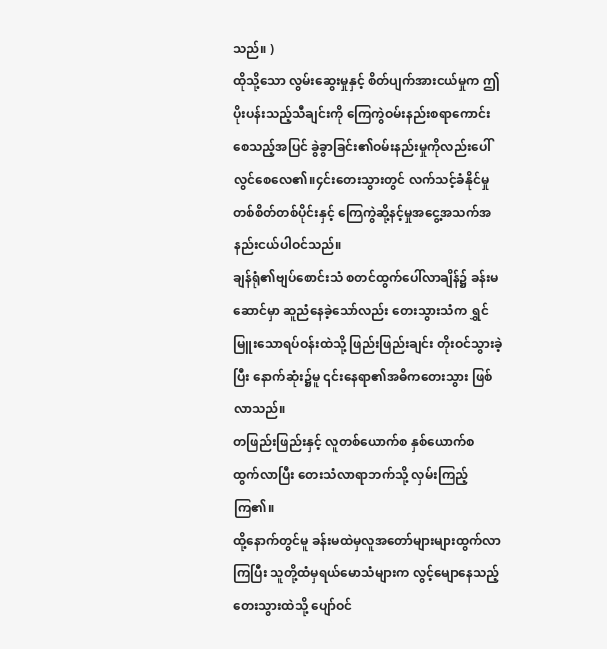သည်။ )
ထိုသို့သော လွမ်းဆွေးမှုနှင့် စိတ်ပျက်အားငယ်မှုက ဤပိုးပန်းသည့်သီချင်းကို ကြေကွဲဝမ်းနည်းစရာကောင်းစေသည့်အပြင် ခွဲခွာခြင်း၏ဝမ်းနည်းမှုကိုလည်းပေါ်လွင်စေလေ၏။၄င်းတေးသွားတွင် လက်သင့်ခံနိုင်မှုတစ်စိတ်တစ်ပိုင်းနှင့် ကြေကွဲဆို့နင့်မှုအငွေ့အသက်အနည်းငယ်ပါဝင်သည်။
ချန်ရုံ၏ဗျပ်စောင်းသံ စတင်ထွက်ပေါ်လာချိန်၌ ခန်းမဆောင်မှာ ဆူညံနေခဲ့သော်လည်း တေးသွားသံက ရွှင်မြူးသောရပ်ဝန်းထဲသို့ ဖြည်းဖြည်းချင်း တိုးဝင်သွားခဲ့ပြီး နောက်ဆုံး၌မူ ၎င်းနေရာ၏အဓိကတေးသွား ဖြစ်လာသည်။
တဖြည်းဖြည်းနှင့် လူတစ်ယောက်စ နှစ်ယောက်စ ထွက်လာပြီး တေးသံလာရာဘက်သို့ လှမ်းကြည့်ကြ၏။
ထို့နောက်တွင်မူ ခန်းမထဲမှလူအတော်များများထွက်လာကြပြီး သူတို့ထံမှရယ်မောသံများက လွင့်မျောနေသည့်တေးသွားထဲသို့ ပျော်ဝင်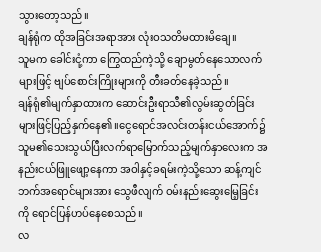သွားတော့သည်။
ချန်ရုံက ထိုအခြင်းအရာအား လုံးဝသတိမထားမိချေ။
သူမက ခေါင်းငုံ့ကာ ကြွေထည်ကဲ့သို့ ချောမွတ်နေသောလက်များဖြင့် ဗျပ်စောင်းကြိုးများကို တီးခတ်နေခဲ့သည်။
ချန်ရုံ၏မျက်နှာထားက ဆောင်းဦးရာသီ၏လွမ်းဆွတ်ခြင်းများဖြင့်ပြည့်နှက်နေ၏။ငွေရောင်အလင်းတန်းငယ်အောက်၌ သူမ၏သေးသွယ်ပြီးလက်ရာမြောက်သည့်မျက်နှာလေးက အနည်းငယ်ဖြူဖျော့နေကာ အဝါနှင့်ခရမ်းကဲ့သို့သော ဆန့်ကျင်ဘက်အရောင်များအား သွေဖီလျက် ဝမ်းနည်းဆွေးမြေ့ခြင်းကို ရောင်ပြန်ဟပ်နေစေသည်။
လ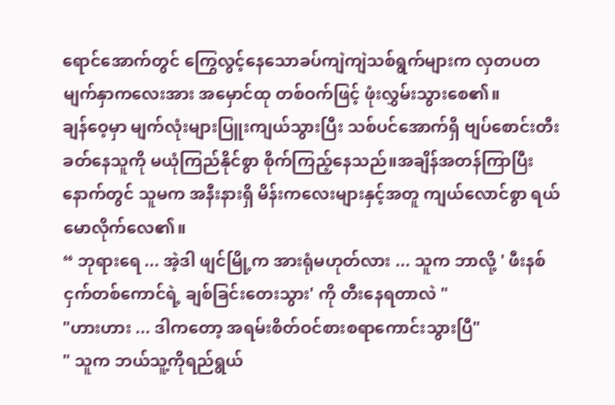ရောင်အောက်တွင် ကြွေလွင့်နေသောခပ်ကျဲကျဲသစ်ရွက်များက လှတပတမျက်နှာကလေးအား အမှောင်ထု တစ်ဝက်ဖြင့် ဖုံးလွှမ်းသွားစေ၏။
ချန်ဝေ့မှာ မျက်လုံးများပြူးကျယ်သွားပြီး သစ်ပင်အောက်ရှိ ဗျပ်စောင်းတီးခတ်နေသူကို မယုံကြည်နိုင်စွာ စိုက်ကြည့်နေသည်။အချိန်အတန်ကြာပြီးနောက်တွင် သူမက အနီးနားရှိ မိန်းကလေးများနှင့်အတူ ကျယ်လောင်စွာ ရယ်မောလိုက်လေ၏။
“ ဘုရားရေ ... အဲ့ဒါ ဖျင်မြို့က အားရုံမဟုတ်လား ... သူက ဘာလို့ ' ဖီးနစ်ငှက်တစ်ကောင်ရဲ့ ချစ်ခြင်းတေးသွား' ကို တီးနေရတာလဲ "
"ဟားဟား ... ဒါကတော့ အရမ်းစိတ်ဝင်စားစရာကောင်းသွားပြီ"
" သူက ဘယ်သူ့ကိုရည်ရွယ်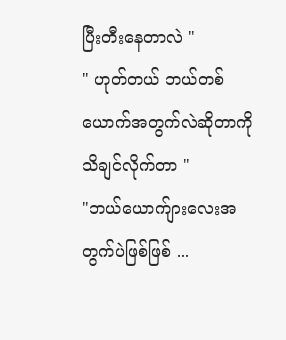ပြီးတီးနေတာလဲ "
" ဟုတ်တယ် ဘယ်တစ်ယောက်အတွက်လဲဆိုတာကို သိချင်လိုက်တာ "
"ဘယ်ယောက်ျားလေးအတွက်ပဲဖြစ်ဖြစ် ...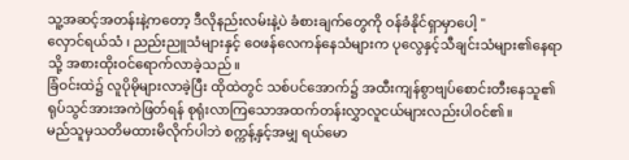သူ့အဆင့်အတန်းနဲ့ကတော့ ဒီလိုနည်းလမ်းနဲ့ပဲ ခံစားချက်တွေကို ဝန်ခံနိုင်ရှာမှာပေါ့ "
လှောင်ရယ်သံ ၊ ညည်းညူသံများနှင့် ဝေဖန်လေကန်နေသံများက ပုလွေနှင့်သီချင်းသံများ၏နေရာသို့ အစားထိုးဝင်ရောက်လာခဲ့သည်။
ခြံဝင်းထဲ၌ လူပိုမိုများလာခဲ့ပြီး ထိုထဲတွင် သစ်ပင်အောက်၌ အထီးကျန်စွာဗျပ်စောင်းတီးနေသူ၏ရုပ်သွင်အားအကဲဖြတ်ရန် စုရုံးလာကြသောအထက်တန်းလွှာလူငယ်များလည်းပါဝင်၏။
မည်သူမှသတိမထားမိလိုက်ပါဘဲ စက္ကန့်နှင့်အမျှ ရယ်မော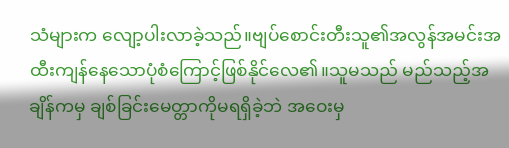သံများက လျော့ပါးလာခဲ့သည်။ဗျပ်စောင်းတီးသူ၏အလွန်အမင်းအထီးကျန်နေသောပုံစံကြောင့်ဖြစ်နိုင်လေ၏။သူမသည် မည်သည့်အချိန်ကမှ ချစ်ခြင်းမေတ္တာကိုမရရှိခဲ့ဘဲ အဝေးမှ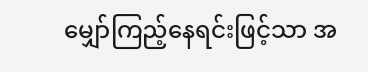မျှော်ကြည့်နေရင်းဖြင့်သာ အ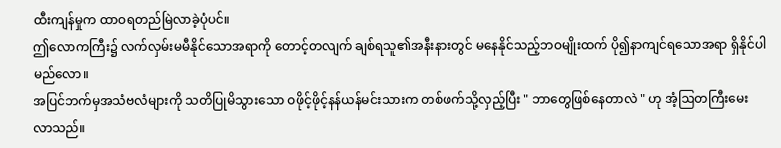ထီးကျန်မှုက ထာဝရတည်မြဲလာခဲ့ပုံပင်။
ဤလောကကြီး၌ လက်လှမ်းမမီနိုင်သောအရာကို တောင့်တလျက် ချစ်ရသူ၏အနီးနားတွင် မနေနိုင်သည့်ဘဝမျိုးထက် ပို၍နာကျင်ရသောအရာ ရှိနိုင်ပါမည်လော။
အပြင်ဘက်မှအသံဗလံများကို သတိပြုမိသွားသော ဝဖိုင့်ဖိုင့်နန်ယန်မင်းသားက တစ်ဖက်သို့လှည့်ပြီး " ဘာတွေဖြစ်နေတာလဲ " ဟု အံ့ဩတကြီးမေးလာသည်။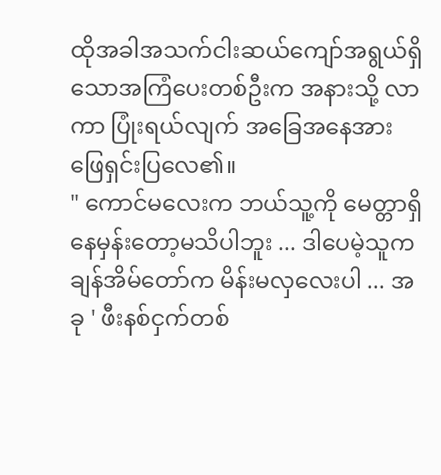ထိုအခါအသက်ငါးဆယ်ကျော်အရွယ်ရှိသောအကြံပေးတစ်ဦးက အနားသို့ လာကာ ပြုံးရယ်လျက် အခြေအနေအား ဖြေရှင်းပြလေ၏။
" ကောင်မလေးက ဘယ်သူ့ကို မေတ္တာရှိနေမှန်းတော့မသိပါဘူး ... ဒါပေမဲ့သူက ချန်အိမ်တော်က မိန်းမလှလေးပါ ... အခု ' ဖီးနစ်ငှက်တစ်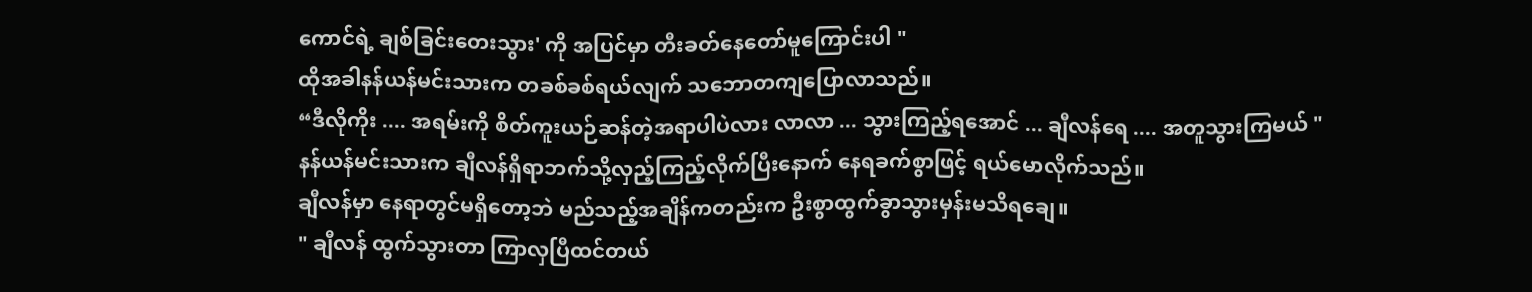ကောင်ရဲ့ ချစ်ခြင်းတေးသွား' ကို အပြင်မှာ တီးခတ်နေတော်မူကြောင်းပါ "
ထိုအခါနန်ယန်မင်းသားက တခစ်ခစ်ရယ်လျက် သဘောတကျပြောလာသည်။
“ဒီလိုကိုး .... အရမ်းကို စိတ်ကူးယဉ်ဆန်တဲ့အရာပါပဲလား လာလာ ... သွားကြည့်ရအောင် ... ချီလန်ရေ .... အတူသွားကြမယ် "
နန်ယန်မင်းသားက ချီလန်ရှိရာဘက်သို့လှည့်ကြည့်လိုက်ပြီးနောက် နေရခက်စွာဖြင့် ရယ်မောလိုက်သည်။
ချီလန်မှာ နေရာတွင်မရှိတော့ဘဲ မည်သည့်အချိန်ကတည်းက ဦးစွာထွက်ခွာသွားမှန်းမသိရချေ။
" ချီလန် ထွက်သွားတာ ကြာလှပြီထင်တယ်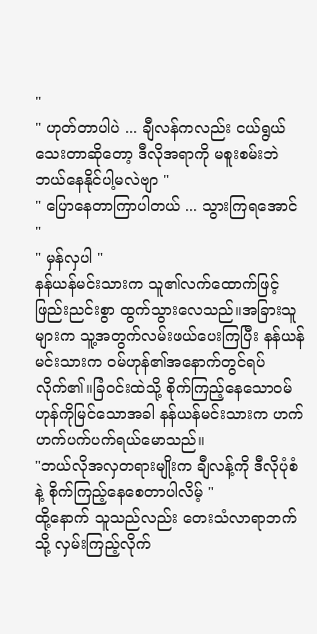"
" ဟုတ်တာပါပဲ ... ချီလန်ကလည်း ငယ်ရွယ်သေးတာဆိုတော့ ဒီလိုအရာကို မစူးစမ်းဘဲ ဘယ်နေနိုင်ပါ့မလဲဗျာ "
" ပြောနေတာကြာပါတယ် ... သွားကြရအောင် "
" မှန်လှပါ "
နန်ယန်မင်းသားက သူ၏လက်ထောက်ဖြင့် ဖြည်းညင်းစွာ ထွက်သွားလေသည်။အခြားသူများက သူ့အတွက်လမ်းဖယ်ပေးကြပြီး နန်ယန်မင်းသားက ဝမ်ဟုန်၏အနောက်တွင်ရပ်လိုက်၏။ခြံဝင်းထဲသို့ စိုက်ကြည့်နေသောဝမ်ဟုန်ကိုမြင်သောအခါ နန်ယန်မင်းသားက ဟက်ဟက်ပက်ပက်ရယ်မောသည်။
"ဘယ်လိုအလှတရားမျိုးက ချီလန့်ကို ဒီလိုပုံစံနဲ့ စိုက်ကြည့်နေစေတာပါလိမ့် "
ထို့နောက် သူသည်လည်း တေးသံလာရာဘက်သို့ လှမ်းကြည့်လိုက်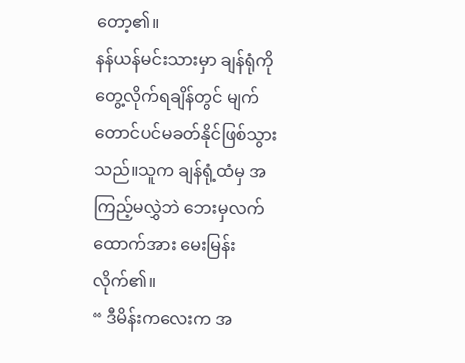တော့၏။
နန်ယန်မင်းသားမှာ ချန်ရုံကိုတွေ့လိုက်ရချိန်တွင် မျက်တောင်ပင်မခတ်နိုင်ဖြစ်သွားသည်။သူက ချန်ရုံ့ထံမှ အကြည့်မလွှဲဘဲ ဘေးမှလက်ထောက်အား မေးမြန်းလိုက်၏။
“ ဒီမိန်းကလေးက အ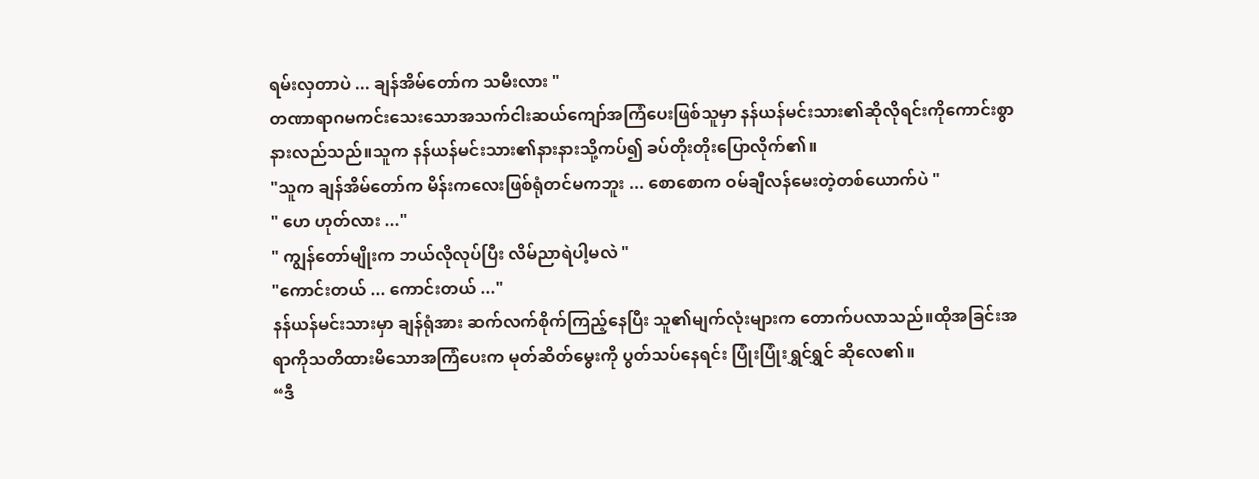ရမ်းလှတာပဲ ... ချန်အိမ်တော်က သမီးလား "
တဏာရာဂမကင်းသေးသောအသက်ငါးဆယ်ကျော်အကြံပေးဖြစ်သူမှာ နန်ယန်မင်းသား၏ဆိုလိုရင်းကိုကောင်းစွာနားလည်သည်။သူက နန်ယန်မင်းသား၏နားနားသို့ကပ်၍ ခပ်တိုးတိုးပြောလိုက်၏။
"သူက ချန်အိမ်တော်က မိန်းကလေးဖြစ်ရုံတင်မကဘူး ... စောစောက ဝမ်ချီလန်မေးတဲ့တစ်ယောက်ပဲ "
" ဟေ ဟုတ်လား ..."
" ကျွန်တော်မျိုးက ဘယ်လိုလုပ်ပြီး လိမ်ညာရဲပါ့မလဲ "
"ကောင်းတယ် ... ကောင်းတယ် ..."
နန်ယန်မင်းသားမှာ ချန်ရုံအား ဆက်လက်စိုက်ကြည့်နေပြီး သူ၏မျက်လုံးများက တောက်ပလာသည်။ထိုအခြင်းအရာကိုသတိထားမိသောအကြံပေးက မုတ်ဆိတ်မွေးကို ပွတ်သပ်နေရင်း ပြုံးပြုံးရွှင်ရွှင် ဆိုလေ၏။
“ဒီ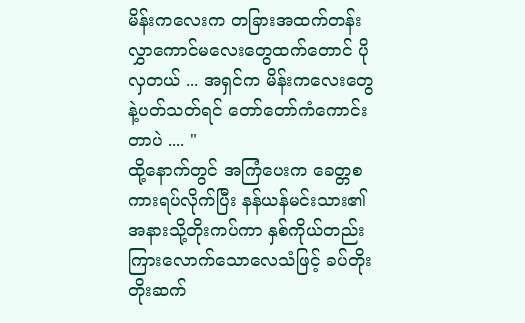မိန်းကလေးက တခြားအထက်တန်းလွှာကောင်မလေးတွေထက်တောင် ပိုလှတယ် ... အရှင်က မိန်းကလေးတွေနဲ့ပတ်သတ်ရင် တော်တော်ကံကောင်းတာပဲ .... "
ထို့နောက်တွင် အကြံပေးက ခေတ္တစကားရပ်လိုက်ပြီး နန်ယန်မင်းသား၏အနားသို့တိုးကပ်ကာ နှစ်ကိုယ်တည်းကြားလောက်သောလေသံဖြင့် ခပ်တိုးတိုးဆက်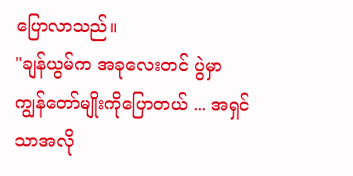ပြောလာသည်။
"ချန်ယွမ်က အခုလေးတင် ပွဲမှာ ကျွန်တော်မျိုးကိုပြောတယ် ... အရှင်သာအလို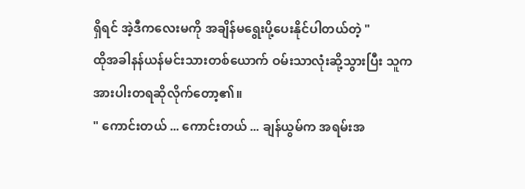ရှိရင် အဲ့ဒီကလေးမကို အချိန်မရွေးပို့ပေးနိုင်ပါတယ်တဲ့ "
ထိုအခါနန်ယန်မင်းသားတစ်ယောက် ဝမ်းသာလုံးဆို့သွားပြီး သူက အားပါးတရဆိုလိုက်တော့၏။
" ကောင်းတယ် ... ကောင်းတယ် ... ချန်ယွမ်က အရမ်းအ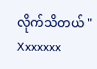လိုက်သိတယ် "
Xxxxxxx